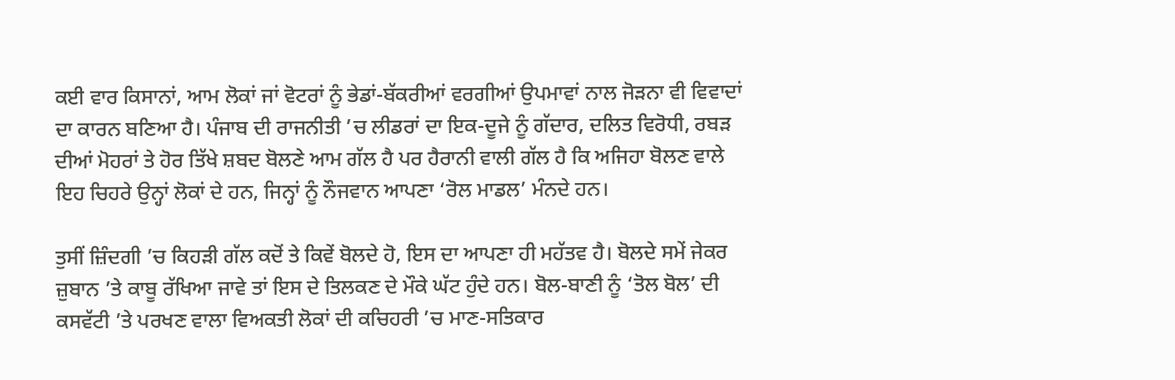ਕਈ ਵਾਰ ਕਿਸਾਨਾਂ, ਆਮ ਲੋਕਾਂ ਜਾਂ ਵੋਟਰਾਂ ਨੂੰ ਭੇਡਾਂ-ਬੱਕਰੀਆਂ ਵਰਗੀਆਂ ਉਪਮਾਵਾਂ ਨਾਲ ਜੋੜਨਾ ਵੀ ਵਿਵਾਦਾਂ ਦਾ ਕਾਰਨ ਬਣਿਆ ਹੈ। ਪੰਜਾਬ ਦੀ ਰਾਜਨੀਤੀ ’ਚ ਲੀਡਰਾਂ ਦਾ ਇਕ-ਦੂਜੇ ਨੂੰ ਗੱਦਾਰ, ਦਲਿਤ ਵਿਰੋਧੀ, ਰਬੜ ਦੀਆਂ ਮੋਹਰਾਂ ਤੇ ਹੋਰ ਤਿੱਖੇ ਸ਼ਬਦ ਬੋਲਣੇ ਆਮ ਗੱਲ ਹੈ ਪਰ ਹੈਰਾਨੀ ਵਾਲੀ ਗੱਲ ਹੈ ਕਿ ਅਜਿਹਾ ਬੋਲਣ ਵਾਲੇ ਇਹ ਚਿਹਰੇ ਉਨ੍ਹਾਂ ਲੋਕਾਂ ਦੇ ਹਨ, ਜਿਨ੍ਹਾਂ ਨੂੰ ਨੌਜਵਾਨ ਆਪਣਾ ‘ਰੋਲ ਮਾਡਲ’ ਮੰਨਦੇ ਹਨ।

ਤੁਸੀਂ ਜ਼ਿੰਦਗੀ ’ਚ ਕਿਹੜੀ ਗੱਲ ਕਦੋਂ ਤੇ ਕਿਵੇਂ ਬੋਲਦੇ ਹੋ, ਇਸ ਦਾ ਆਪਣਾ ਹੀ ਮਹੱਤਵ ਹੈ। ਬੋਲਦੇ ਸਮੇਂ ਜੇਕਰ ਜ਼ੁਬਾਨ ’ਤੇ ਕਾਬੂ ਰੱਖਿਆ ਜਾਵੇ ਤਾਂ ਇਸ ਦੇ ਤਿਲਕਣ ਦੇ ਮੌਕੇ ਘੱਟ ਹੁੰਦੇ ਹਨ। ਬੋਲ-ਬਾਣੀ ਨੂੰ ‘ਤੋਲ ਬੋਲ’ ਦੀ ਕਸਵੱਟੀ ’ਤੇ ਪਰਖਣ ਵਾਲਾ ਵਿਅਕਤੀ ਲੋਕਾਂ ਦੀ ਕਚਿਹਰੀ ’ਚ ਮਾਣ-ਸਤਿਕਾਰ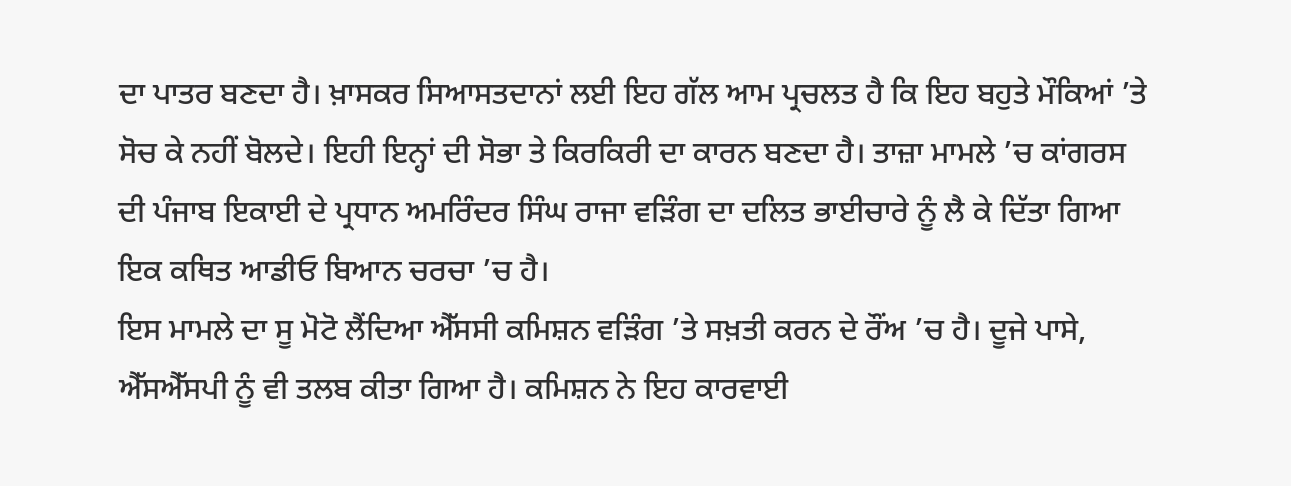ਦਾ ਪਾਤਰ ਬਣਦਾ ਹੈ। ਖ਼ਾਸਕਰ ਸਿਆਸਤਦਾਨਾਂ ਲਈ ਇਹ ਗੱਲ ਆਮ ਪ੍ਰਚਲਤ ਹੈ ਕਿ ਇਹ ਬਹੁਤੇ ਮੌਕਿਆਂ ’ਤੇ ਸੋਚ ਕੇ ਨਹੀਂ ਬੋਲਦੇ। ਇਹੀ ਇਨ੍ਹਾਂ ਦੀ ਸੋਭਾ ਤੇ ਕਿਰਕਿਰੀ ਦਾ ਕਾਰਨ ਬਣਦਾ ਹੈ। ਤਾਜ਼ਾ ਮਾਮਲੇ ’ਚ ਕਾਂਗਰਸ ਦੀ ਪੰਜਾਬ ਇਕਾਈ ਦੇ ਪ੍ਰਧਾਨ ਅਮਰਿੰਦਰ ਸਿੰਘ ਰਾਜਾ ਵੜਿੰਗ ਦਾ ਦਲਿਤ ਭਾਈਚਾਰੇ ਨੂੰ ਲੈ ਕੇ ਦਿੱਤਾ ਗਿਆ ਇਕ ਕਥਿਤ ਆਡੀਓ ਬਿਆਨ ਚਰਚਾ ’ਚ ਹੈ।
ਇਸ ਮਾਮਲੇ ਦਾ ਸੂ ਮੋਟੋ ਲੈਂਦਿਆ ਐੱਸਸੀ ਕਮਿਸ਼ਨ ਵੜਿੰਗ ’ਤੇ ਸਖ਼ਤੀ ਕਰਨ ਦੇ ਰੌਂਅ ’ਚ ਹੈ। ਦੂਜੇ ਪਾਸੇ, ਐੱਸਐੱਸਪੀ ਨੂੰ ਵੀ ਤਲਬ ਕੀਤਾ ਗਿਆ ਹੈ। ਕਮਿਸ਼ਨ ਨੇ ਇਹ ਕਾਰਵਾਈ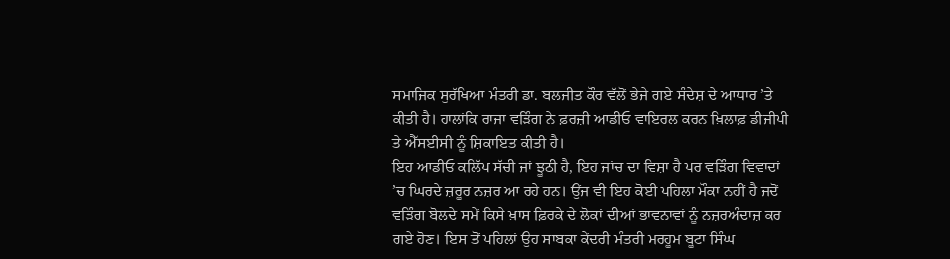ਸਮਾਜਿਕ ਸੁਰੱਖਿਆ ਮੰਤਰੀ ਡਾ. ਬਲਜੀਤ ਕੌਰ ਵੱਲੋਂ ਭੇਜੇ ਗਏ ਸੰਦੇਸ਼ ਦੇ ਆਧਾਰ ’ਤੇ ਕੀਤੀ ਹੈ। ਹਾਲਾਂਕਿ ਰਾਜਾ ਵੜਿੰਗ ਨੇ ਫ਼ਰਜ਼ੀ ਆਡੀਓ ਵਾਇਰਲ ਕਰਨ ਖ਼ਿਲਾਫ਼ ਡੀਜੀਪੀ ਤੇ ਐੱਸਈਸੀ ਨੂੰ ਸ਼ਿਕਾਇਤ ਕੀਤੀ ਹੈ।
ਇਹ ਆਡੀਓ ਕਲਿੱਪ ਸੱਚੀ ਜਾਂ ਝੂਠੀ ਹੈ, ਇਹ ਜਾਂਚ ਦਾ ਵਿਸ਼ਾ ਹੈ ਪਰ ਵੜਿੰਗ ਵਿਵਾਦਾਂ ’ਚ ਘਿਰਦੇ ਜ਼ਰੂਰ ਨਜ਼ਰ ਆ ਰਹੇ ਹਨ। ਉਂਜ ਵੀ ਇਹ ਕੋਈ ਪਹਿਲਾ ਮੌਕਾ ਨਹੀਂ ਹੈ ਜਦੋਂ ਵੜਿੰਗ ਬੋਲਦੇ ਸਮੇਂ ਕਿਸੇ ਖ਼ਾਸ ਫ਼ਿਰਕੇ ਦੇ ਲੋਕਾਂ ਦੀਆਂ ਭਾਵਨਾਵਾਂ ਨੂੰ ਨਜ਼ਰਅੰਦਾਜ਼ ਕਰ ਗਏ ਹੋਣ। ਇਸ ਤੋਂ ਪਹਿਲਾਂ ਉਹ ਸਾਬਕਾ ਕੇਂਦਰੀ ਮੰਤਰੀ ਮਰਹੂਮ ਬੂਟਾ ਸਿੰਘ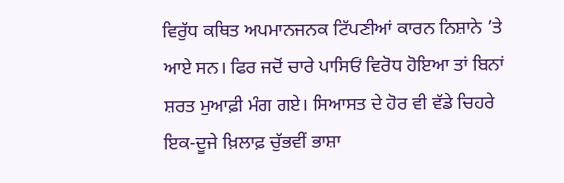ਵਿਰੁੱਧ ਕਥਿਤ ਅਪਮਾਨਜਨਕ ਟਿੱਪਣੀਆਂ ਕਾਰਨ ਨਿਸ਼ਾਨੇ ’ਤੇ ਆਏ ਸਨ। ਫਿਰ ਜਦੋਂ ਚਾਰੇ ਪਾਸਿਓਂ ਵਿਰੋਧ ਹੋਇਆ ਤਾਂ ਬਿਨਾਂ ਸ਼ਰਤ ਮੁਆਫ਼ੀ ਮੰਗ ਗਏ। ਸਿਆਸਤ ਦੇ ਹੋਰ ਵੀ ਵੱਡੇ ਚਿਹਰੇ ਇਕ-ਦੂਜੇ ਖ਼ਿਲਾਫ਼ ਚੁੱਭਵੀਂ ਭਾਸ਼ਾ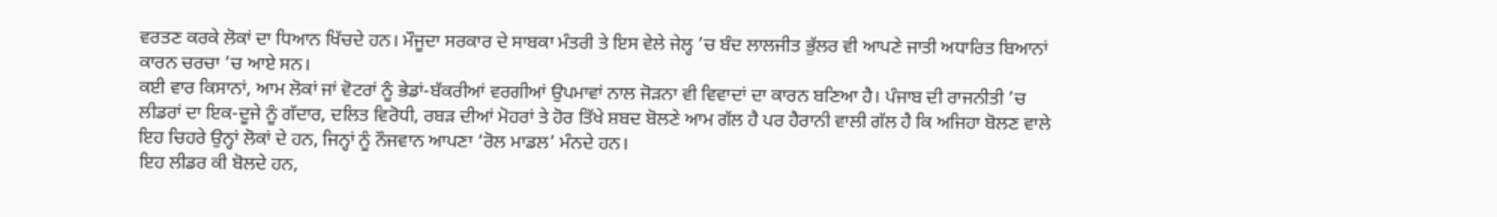ਵਰਤਣ ਕਰਕੇ ਲੋਕਾਂ ਦਾ ਧਿਆਨ ਖਿੱਚਦੇ ਹਨ। ਮੌਜੂਦਾ ਸਰਕਾਰ ਦੇ ਸਾਬਕਾ ਮੰਤਰੀ ਤੇ ਇਸ ਵੇਲੇ ਜੇਲ੍ਹ ’ਚ ਬੰਦ ਲਾਲਜੀਤ ਭੁੱਲਰ ਵੀ ਆਪਣੇ ਜਾਤੀ ਅਧਾਰਿਤ ਬਿਆਨਾਂ ਕਾਰਨ ਚਰਚਾ ’ਚ ਆਏ ਸਨ।
ਕਈ ਵਾਰ ਕਿਸਾਨਾਂ, ਆਮ ਲੋਕਾਂ ਜਾਂ ਵੋਟਰਾਂ ਨੂੰ ਭੇਡਾਂ-ਬੱਕਰੀਆਂ ਵਰਗੀਆਂ ਉਪਮਾਵਾਂ ਨਾਲ ਜੋੜਨਾ ਵੀ ਵਿਵਾਦਾਂ ਦਾ ਕਾਰਨ ਬਣਿਆ ਹੈ। ਪੰਜਾਬ ਦੀ ਰਾਜਨੀਤੀ ’ਚ ਲੀਡਰਾਂ ਦਾ ਇਕ-ਦੂਜੇ ਨੂੰ ਗੱਦਾਰ, ਦਲਿਤ ਵਿਰੋਧੀ, ਰਬੜ ਦੀਆਂ ਮੋਹਰਾਂ ਤੇ ਹੋਰ ਤਿੱਖੇ ਸ਼ਬਦ ਬੋਲਣੇ ਆਮ ਗੱਲ ਹੈ ਪਰ ਹੈਰਾਨੀ ਵਾਲੀ ਗੱਲ ਹੈ ਕਿ ਅਜਿਹਾ ਬੋਲਣ ਵਾਲੇ ਇਹ ਚਿਹਰੇ ਉਨ੍ਹਾਂ ਲੋਕਾਂ ਦੇ ਹਨ, ਜਿਨ੍ਹਾਂ ਨੂੰ ਨੌਜਵਾਨ ਆਪਣਾ ‘ਰੋਲ ਮਾਡਲ’ ਮੰਨਦੇ ਹਨ।
ਇਹ ਲੀਡਰ ਕੀ ਬੋਲਦੇ ਹਨ,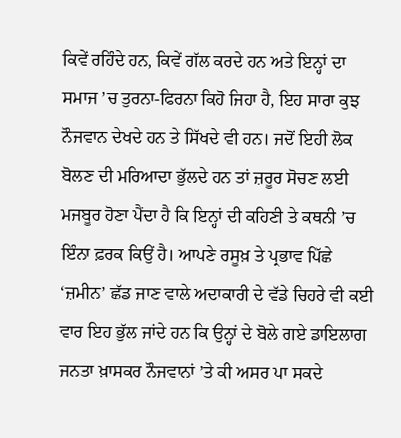ਕਿਵੇਂ ਰਹਿੰਦੇ ਹਨ, ਕਿਵੇਂ ਗੱਲ ਕਰਦੇ ਹਨ ਅਤੇ ਇਨ੍ਹਾਂ ਦਾ ਸਮਾਜ ’ਚ ਤੁਰਨਾ-ਫਿਰਨਾ ਕਿਹੋ ਜਿਹਾ ਹੈ, ਇਹ ਸਾਰਾ ਕੁਝ ਨੌਜਵਾਨ ਦੇਖਦੇ ਹਨ ਤੇ ਸਿੱਖਦੇ ਵੀ ਹਨ। ਜਦੋਂ ਇਹੀ ਲੋਕ ਬੋਲਣ ਦੀ ਮਰਿਆਦਾ ਭੁੱਲਦੇ ਹਨ ਤਾਂ ਜ਼ਰੂਰ ਸੋਚਣ ਲਈ ਮਜਬੂਰ ਹੋਣਾ ਪੈਂਦਾ ਹੈ ਕਿ ਇਨ੍ਹਾਂ ਦੀ ਕਹਿਣੀ ਤੇ ਕਥਨੀ ’ਚ ਇੰਨਾ ਫ਼ਰਕ ਕਿਉਂ ਹੈ। ਆਪਣੇ ਰਸੂਖ਼ ਤੇ ਪ੍ਰਭਾਵ ਪਿੱਛੇ ‘ਜ਼ਮੀਨ’ ਛੱਡ ਜਾਣ ਵਾਲੇ ਅਦਾਕਾਰੀ ਦੇ ਵੱਡੇ ਚਿਹਰੇ ਵੀ ਕਈ ਵਾਰ ਇਹ ਭੁੱਲ ਜਾਂਦੇ ਹਨ ਕਿ ਉਨ੍ਹਾਂ ਦੇ ਬੋਲੇ ਗਏ ਡਾਇਲਾਗ ਜਨਤਾ ਖ਼ਾਸਕਰ ਨੌਜਵਾਨਾਂ ’ਤੇ ਕੀ ਅਸਰ ਪਾ ਸਕਦੇ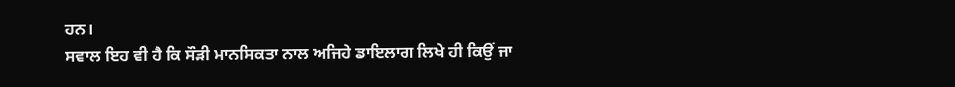ਹਨ।
ਸਵਾਲ ਇਹ ਵੀ ਹੈ ਕਿ ਸੌੜੀ ਮਾਨਸਿਕਤਾ ਨਾਲ ਅਜਿਹੇ ਡਾਇਲਾਗ ਲਿਖੇ ਹੀ ਕਿਉਂ ਜਾ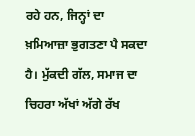ਰਹੇ ਹਨ, ਜਿਨ੍ਹਾਂ ਦਾ ਖ਼ਮਿਆਜ਼ਾ ਭੁਗਤਣਾ ਪੈ ਸਕਦਾ ਹੈ। ਮੁੱਕਦੀ ਗੱਲ, ਸਮਾਜ ਦਾ ਚਿਹਰਾ ਅੱਖਾਂ ਅੱਗੇ ਰੱਖ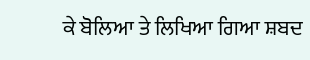ਕੇ ਬੋਲਿਆ ਤੇ ਲਿਖਿਆ ਗਿਆ ਸ਼ਬਦ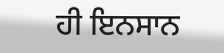ਹੀ ਇਨਸਾਨ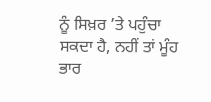ਨੂੰ ਸਿਖ਼ਰ ’ਤੇ ਪਹੁੰਚਾ ਸਕਦਾ ਹੈ, ਨਹੀਂ ਤਾਂ ਮੂੰਹ ਭਾਰ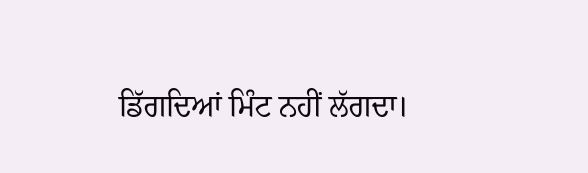ਡਿੱਗਦਿਆਂ ਮਿੰਟ ਨਹੀਂ ਲੱਗਦਾ।